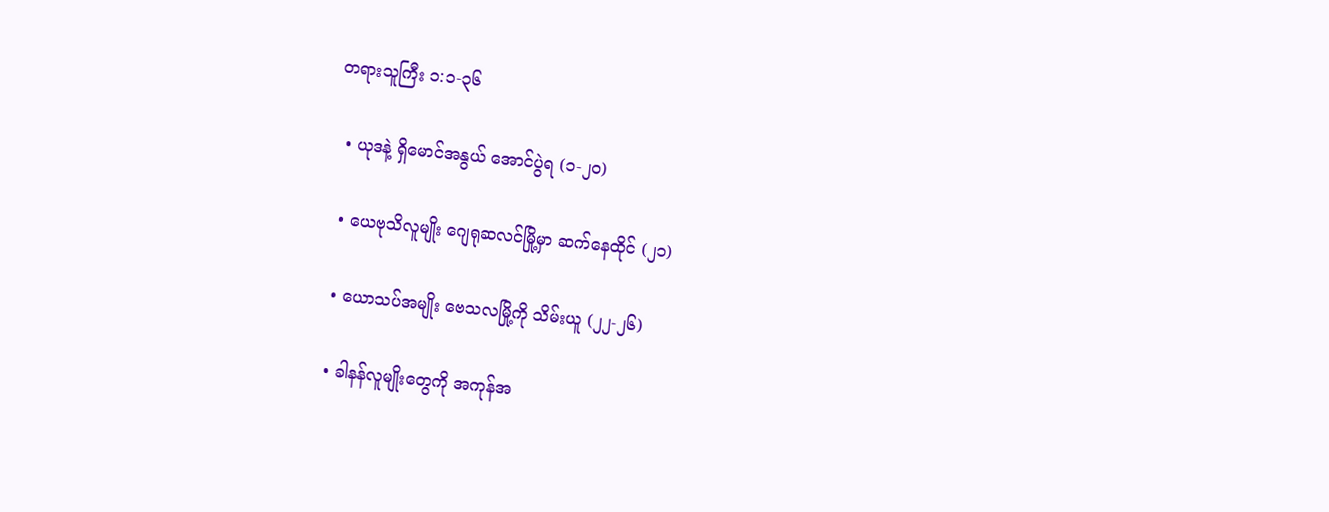တရားသူကြီး ၁:၁-၃၆

  • ယုဒနဲ့ ရှိမောင်အနွယ် အောင်ပွဲရ (၁-၂၀)

  • ယေဗုသိလူမျိုး ဂျေရုဆလင်မြို့မှာ ဆက်နေထိုင် (၂၁)

  • ယောသပ်အမျိုး ဗေသလမြို့ကို သိမ်းယူ (၂၂-၂၆)

  • ခါနန်လူမျိုးတွေကို အကုန်အ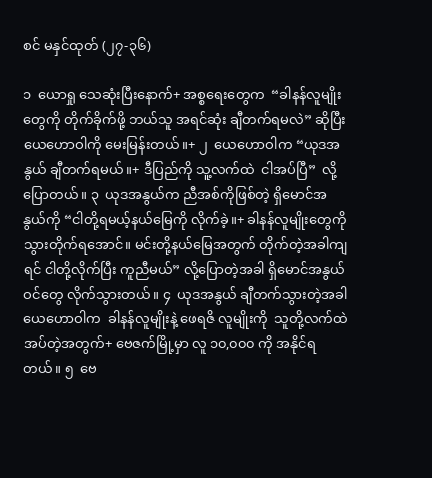စင် မနှင်ထုတ် (၂၇-၃၆)

၁  ယောရှု သေဆုံးပြီးနောက်+ အစ္စရေးတွေက  “ခါနန်လူမျိုးတွေကို တိုက်ခိုက်ဖို့ ဘယ်သူ အရင်ဆုံး ချီတက်ရမလဲ” ဆိုပြီး ယေဟောဝါကို မေးမြန်းတယ်။+ ၂  ယေဟောဝါက “ယုဒအနွယ် ချီတက်ရမယ်။+ ဒီပြည်ကို သူ့လက်ထဲ  ငါအပ်ပြီ”  လို့ပြောတယ်။ ၃  ယုဒအနွယ်က ညီအစ်ကိုဖြစ်တဲ့ ရှိမောင်အနွယ်ကို “ငါတို့ရမယ့်နယ်မြေကို လိုက်ခဲ့။+ ခါနန်လူမျိုးတွေကို သွားတိုက်ရအောင်။ မင်းတို့နယ်မြေအတွက် တိုက်တဲ့အခါကျရင် ငါတို့လိုက်ပြီး ကူညီမယ်” လို့ပြောတဲ့အခါ ရှိမောင်အနွယ်ဝင်တွေ လိုက်သွားတယ်။ ၄  ယုဒအနွယ် ချီတက်သွားတဲ့အခါ ယေဟောဝါက  ခါနန်လူမျိုးနဲ့ ဖေရဇိ လူမျိုးကို  သူတို့လက်ထဲအပ်တဲ့အတွက်+ ဗေဇက်မြို့မှာ လူ ၁၀,၀၀၀ ကို အနိုင်ရတယ်။ ၅  ဗေ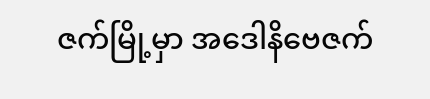ဇက်မြို့မှာ အဒေါနိဗေဇက်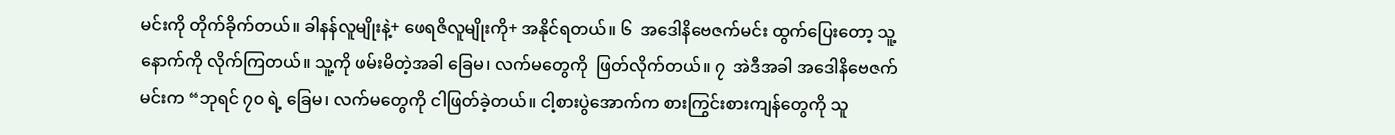မင်းကို တိုက်ခိုက်တယ်။ ခါနန်လူမျိုးနဲ့+ ဖေရဇိလူမျိုးကို+ အနိုင်ရတယ်။ ၆  အဒေါနိဗေဇက်မင်း ထွက်ပြေးတော့ သူ့နောက်ကို လိုက်ကြတယ်။ သူ့ကို ဖမ်းမိတဲ့အခါ ခြေမ၊ လက်မတွေကို  ဖြတ်လိုက်တယ်။ ၇  အဲဒီအခါ အဒေါနိဗေဇက်မင်းက “ဘုရင် ၇၀ ရဲ့ ခြေမ၊ လက်မတွေကို ငါဖြတ်ခဲ့တယ်။ ငါ့စားပွဲအောက်က စားကြွင်းစားကျန်တွေကို သူ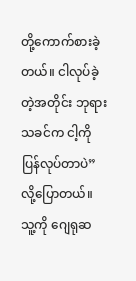တို့ကောက်စားခဲ့တယ်။ ငါလုပ်ခဲ့တဲ့အတိုင်း ဘုရားသခင်က ငါ့ကိုပြန်လုပ်တာပဲ” လို့ပြောတယ်။ သူ့ကို ဂျေရုဆ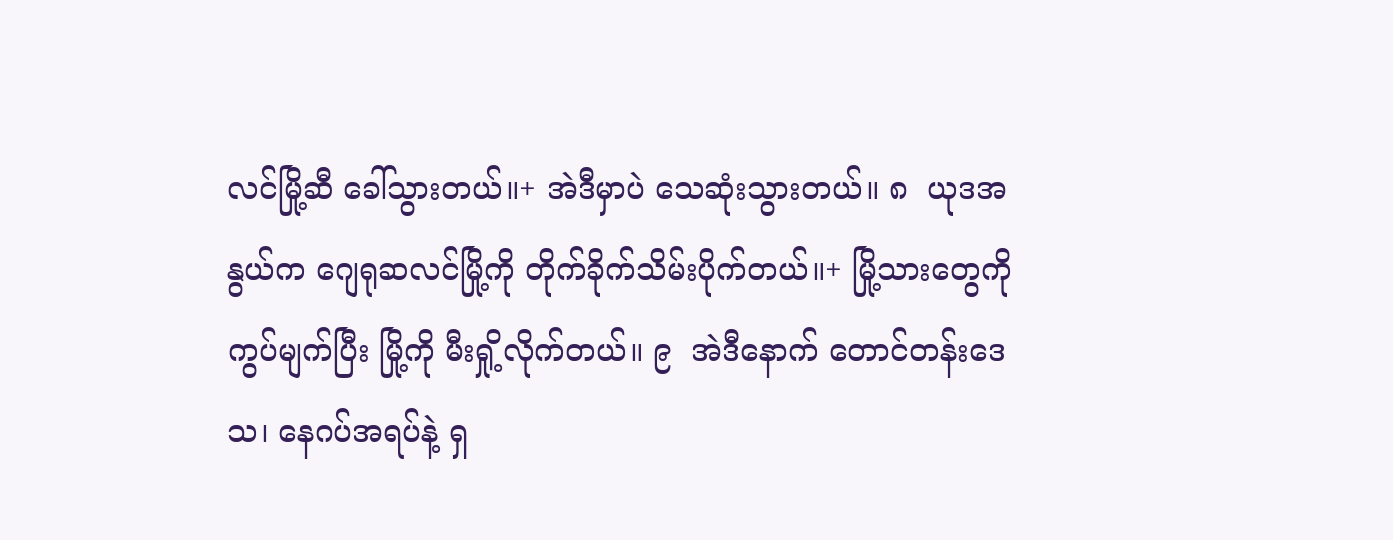လင်မြို့ဆီ ခေါ်သွားတယ်။+ အဲဒီမှာပဲ သေဆုံးသွားတယ်။ ၈  ယုဒအနွယ်က ဂျေရုဆလင်မြို့ကို တိုက်ခိုက်သိမ်းပိုက်တယ်။+ မြို့သားတွေကို ကွပ်မျက်ပြီး မြို့ကို မီးရှို့လိုက်တယ်။ ၉  အဲဒီနောက် တောင်တန်းဒေသ၊ နေဂပ်အရပ်နဲ့ ရှ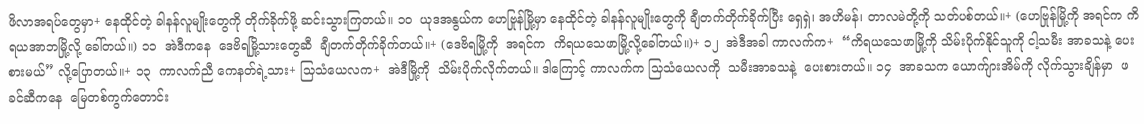ဖိလာအရပ်တွေမှာ+ နေထိုင်တဲ့ ခါနန်လူမျိုးတွေကို တိုက်ခိုက်ဖို့ ဆင်းသွားကြတယ်။ ၁၀  ယုဒအနွယ်က ဟေဗြုန်မြို့မှာ နေထိုင်တဲ့ ခါနန်လူမျိုးတွေကို ချီတက်တိုက်ခိုက်ပြီး ရှေရှဲ၊ အဟိမန်၊ တာလမဲတို့ကို သတ်ပစ်တယ်။+ (ဟေဗြုန်မြို့ကို အရင်က ကိရယအာဘမြို့လို့ ခေါ်တယ်။) ၁၁  အဲဒီကနေ  ဒေဗိရမြို့သားတွေဆီ  ချီတက်တိုက်ခိုက်တယ်။+ (ဒေဗိရမြို့ကို  အရင်က  ကိရယသေဖာမြို့လို့ခေါ်တယ်။)+ ၁၂  အဲဒီအခါ ကာလက်က+  “ကိရယသေဖာမြို့ကို သိမ်းပိုက်နိုင်သူကို ငါ့သမီး အာခသနဲ့ ပေးစားမယ်” လို့ပြောတယ်။+ ၁၃  ကာလက်ညီ ကေနတ်ရဲ့သား+ သြသံယေလက+  အဲဒီမြို့ကို  သိမ်းပိုက်လိုက်တယ်။ ဒါကြောင့် ကာလက်က သြသံယေလကို  သမီးအာခသနဲ့  ပေးစားတယ်။ ၁၄  အာခသက ယောက်ျားအိမ်ကို လိုက်သွားချိန်မှာ  ဖခင်ဆီကနေ  မြေတစ်ကွက်တောင်း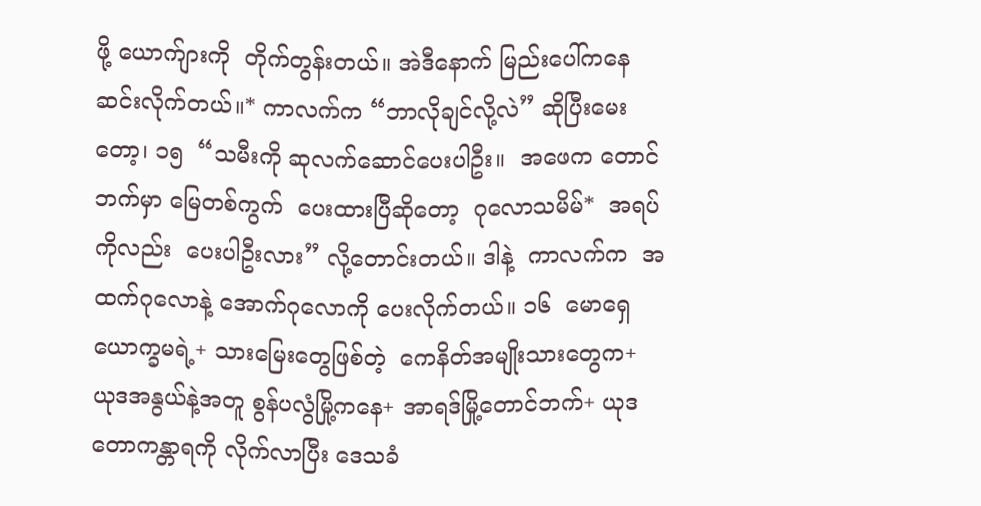ဖို့ ယောက်ျားကို  တိုက်တွန်းတယ်။ အဲဒီနောက် မြည်းပေါ်ကနေ ဆင်းလိုက်တယ်။* ကာလက်က “ဘာလိုချင်လို့လဲ” ဆိုပြီးမေးတော့၊ ၁၅  “သမီးကို ဆုလက်ဆောင်ပေးပါဦး။  အဖေက တောင်ဘက်မှာ မြေတစ်ကွက်  ပေးထားပြီဆိုတော့  ဂုလောသမိမ်*  အရပ်ကိုလည်း  ပေးပါဦးလား” လို့တောင်းတယ်။ ဒါနဲ့  ကာလက်က  အထက်ဂုလောနဲ့ အောက်ဂုလောကို ပေးလိုက်တယ်။ ၁၆  မောရှေယောက္ခမရဲ့+ သားမြေးတွေဖြစ်တဲ့  ကေနိတ်အမျိုးသားတွေက+ ယုဒအနွယ်နဲ့အတူ စွန်ပလွံမြို့ကနေ+ အာရဒ်မြို့တောင်ဘက်+ ယုဒတောကန္တာရကို လိုက်လာပြီး ဒေသခံ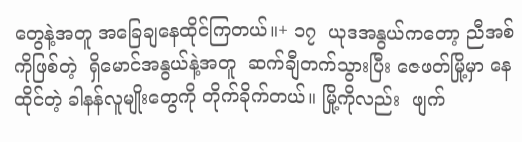တွေနဲ့အတူ အခြေချနေထိုင်ကြတယ်။+ ၁၇  ယုဒအနွယ်ကတော့ ညီအစ်ကိုဖြစ်တဲ့  ရှိမောင်အနွယ်နဲ့အတူ  ဆက်ချီတက်သွားပြီး ဇေဖတ်မြို့မှာ နေထိုင်တဲ့ ခါနန်လူမျိုးတွေကို တိုက်ခိုက်တယ်။ မြို့ကိုလည်း  ဖျက်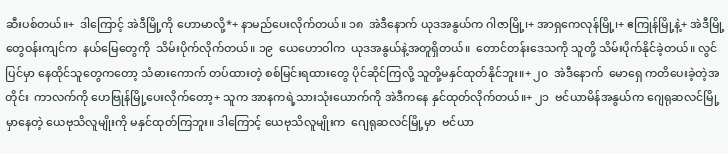ဆီးပစ်တယ်။+  ဒါကြောင့် အဲဒီမြို့ကို ဟောမာလို့*+ နာမည်ပေးလိုက်တယ်။ ၁၈  အဲဒီနောက် ယုဒအနွယ်က ဂါဇာမြို့၊+ အာရှကေလုန်မြို့၊+ ဧကြုန်မြို့နဲ့+ အဲဒီမြို့တွေဝန်းကျင်က  နယ်မြေတွေကို  သိမ်းပိုက်လိုက်တယ်။ ၁၉  ယေဟောဝါက  ယုဒအနွယ်နဲ့အတူရှိတယ်။  တောင်တန်းဒေသကို သူတို့ သိမ်းပိုက်နိုင်ခဲ့တယ်။ လွင်ပြင်မှာ နေထိုင်သူတွေကတော့ သံဓားကောက် တပ်ထားတဲ့ စစ်မြင်းရထားတွေ ပိုင်ဆိုင်ကြလို့ သူတို့မနှင်ထုတ်နိုင်ဘူး။+ ၂၀  အဲဒီနောက်  မောရှေ ကတိပေးခဲ့တဲ့အတိုင်း  ကာလက်ကို ဟေဗြုန်မြို့ပေးလိုက်တော့+ သူက အာနကရဲ့သားသုံးယောက်ကို အဲဒီကနေ နှင်ထုတ်လိုက်တယ်။+ ၂၁  ဗင်ယာမိန်အနွယ်က ဂျေရုဆလင်မြို့မှာနေတဲ့ ယေဗုသိလူမျိုးကို မနှင်ထုတ်ကြဘူး။ ဒါကြောင့် ယေဗုသိလူမျိုးက  ဂျေရုဆလင်မြို့မှာ  ဗင်ယာ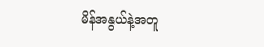မိန်အနွယ်နဲ့အတူ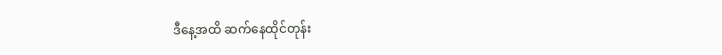ဒီနေ့အထိ ဆက်နေထိုင်တုန်း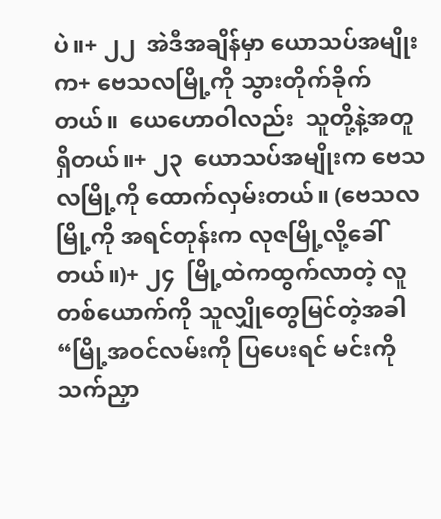ပဲ။+ ၂၂  အဲဒီအချိန်မှာ ယောသပ်အမျိုးက+ ဗေသလမြို့ကို သွားတိုက်ခိုက်တယ်။  ယေဟောဝါလည်း  သူတို့နဲ့အတူ ရှိတယ်။+ ၂၃  ယောသပ်အမျိုးက ဗေသလမြို့ကို ထောက်လှမ်းတယ်။ (ဗေသလမြို့ကို အရင်တုန်းက လုဇမြို့လို့ခေါ်တယ်။)+ ၂၄  မြို့ထဲကထွက်လာတဲ့ လူတစ်ယောက်ကို သူလျှိုတွေမြင်တဲ့အခါ “မြို့အဝင်လမ်းကို ပြပေးရင် မင်းကို သက်ညှာ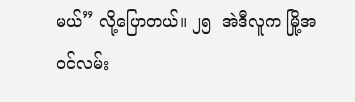မယ်” လို့ပြောတယ်။ ၂၅  အဲဒီလူက မြို့အဝင်လမ်း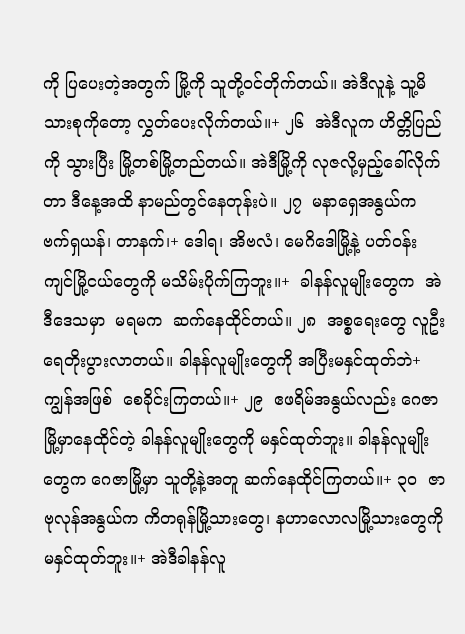ကို ပြပေးတဲ့အတွက် မြို့ကို သူတို့ဝင်တိုက်တယ်။ အဲဒီလူနဲ့ သူ့မိသားစုကိုတော့ လွှတ်ပေးလိုက်တယ်။+ ၂၆  အဲဒီလူက ဟိတ္တိပြည်ကို သွားပြီး မြို့တစ်မြို့တည်တယ်။ အဲဒီမြို့ကို လုဇလို့မှည့်ခေါ်လိုက်တာ ဒီနေ့အထိ နာမည်တွင်နေတုန်းပဲ။ ၂၇  မနာရှေအနွယ်က ဗက်ရှယန်၊ တာနက်၊+ ဒေါရ၊ အိဗလံ၊ မေဂိဒေါမြို့နဲ့ ပတ်ဝန်းကျင်မြို့ငယ်တွေကို မသိမ်းပိုက်ကြဘူး။+  ခါနန်လူမျိုးတွေက  အဲဒီဒေသမှာ  မရမက  ဆက်နေထိုင်တယ်။ ၂၈  အစ္စရေးတွေ လူဦးရေတိုးပွားလာတယ်။ ခါနန်လူမျိုးတွေကို အပြီးမနှင်ထုတ်ဘဲ+  ကျွန်အဖြစ်  စေခိုင်းကြတယ်။+ ၂၉  ဧဖရိမ်အနွယ်လည်း ဂေဇာမြို့မှာနေထိုင်တဲ့ ခါနန်လူမျိုးတွေကို မနှင်ထုတ်ဘူး။ ခါနန်လူမျိုးတွေက ဂေဇာမြို့မှာ သူတို့နဲ့အတူ ဆက်နေထိုင်ကြတယ်။+ ၃၀  ဇာဗုလုန်အနွယ်က ကိတရုန်မြို့သားတွေ၊ နဟာလောလမြို့သားတွေကို မနှင်ထုတ်ဘူး။+ အဲဒီခါနန်လူ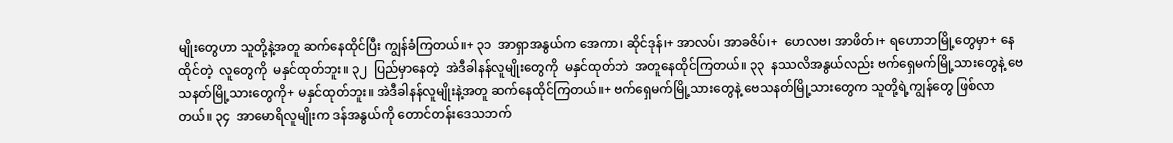မျိုးတွေဟာ သူတို့နဲ့အတူ ဆက်နေထိုင်ပြီး ကျွန်ခံကြတယ်။+ ၃၁  အာရှာအနွယ်က အေကာ၊ ဆိုင်ဒုန်၊+ အာလပ်၊ အာခဇိပ်၊+  ဟေလဗ၊ အာဖိတ်၊+ ရဟောဘမြို့တွေမှာ+ နေထိုင်တဲ့  လူတွေကို  မနှင်ထုတ်ဘူး။ ၃၂  ပြည်မှာနေတဲ့  အဲဒီခါနန်လူမျိုးတွေကို  မနှင်ထုတ်ဘဲ  အတူနေထိုင်ကြတယ်။ ၃၃  နဿလိအနွယ်လည်း ဗက်ရှေမက်မြို့သားတွေနဲ့ ဗေသနတ်မြို့သားတွေကို+ မနှင်ထုတ်ဘူး။ အဲဒီခါနန်လူမျိုးနဲ့အတူ ဆက်နေထိုင်ကြတယ်။+ ဗက်ရှေမက်မြို့သားတွေနဲ့ ဗေသနတ်မြို့သားတွေက သူတို့ရဲ့ကျွန်တွေ ဖြစ်လာတယ်။ ၃၄  အာမောရိလူမျိုးက ဒန်အနွယ်ကို တောင်တန်းဒေသဘက်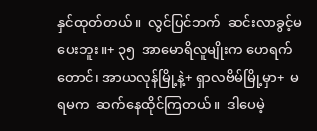နှင်ထုတ်တယ်။  လွင်ပြင်ဘက်  ဆင်းလာခွင့်မပေးဘူး။+ ၃၅  အာမောရိလူမျိုးက ဟေရက်တောင်၊ အာယလုန်မြို့နဲ့+ ရှာလဗိမ်မြို့မှာ+  မရမက  ဆက်နေထိုင်ကြတယ်။  ဒါပေမဲ့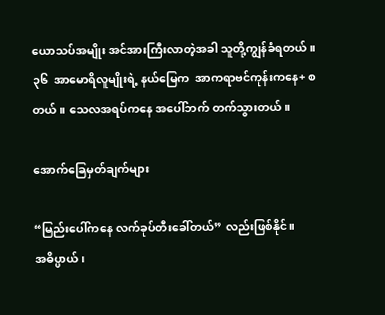ယောသပ်အမျိုး အင်အားကြီးလာတဲ့အခါ သူတို့ကျွန်ခံရတယ်။ ၃၆  အာမောရိလူမျိုးရဲ့ နယ်မြေက  အာကရာဗင်ကုန်းကနေ+ စတယ်။ သေလအရပ်ကနေ အပေါ်ဘက် တက်သွားတယ်။

အောက်ခြေမှတ်ချက်များ

“မြည်းပေါ်ကနေ လက်ခုပ်တီးခေါ်တယ်” လည်းဖြစ်နိုင်။
အဓိပ္ပာယ်၊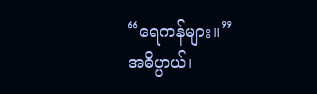“ရေကန်များ။”
အဓိပ္ပာယ်၊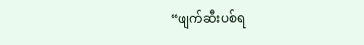“ဖျက်ဆီးပစ်ရ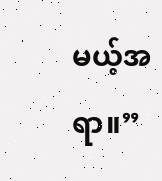မယ့်အရာ။”